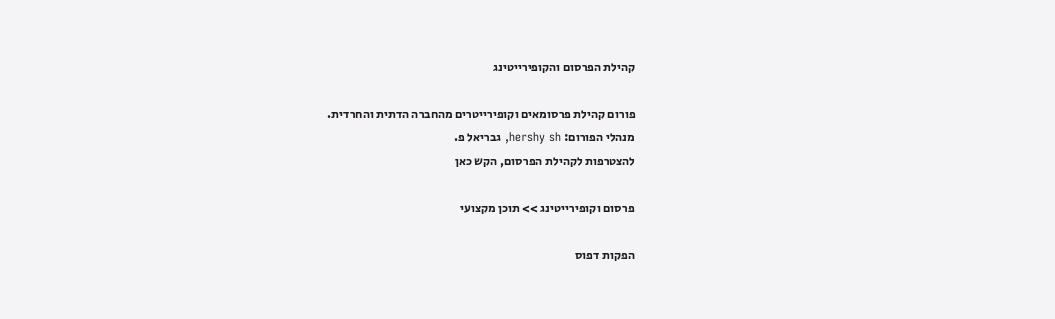קהילת הפרסום והקופירייטינג

פורום קהילת פרסומאים וקופירייטרים מהחברה הדתית והחרדית.
מנהלי הפורום: hershy sh, גבריאל פ.
להצטרפות לקהילת הפרסום, הקש כאן

פרסום וקופירייטינג >> תוכן מקצועי

הפקות דפוס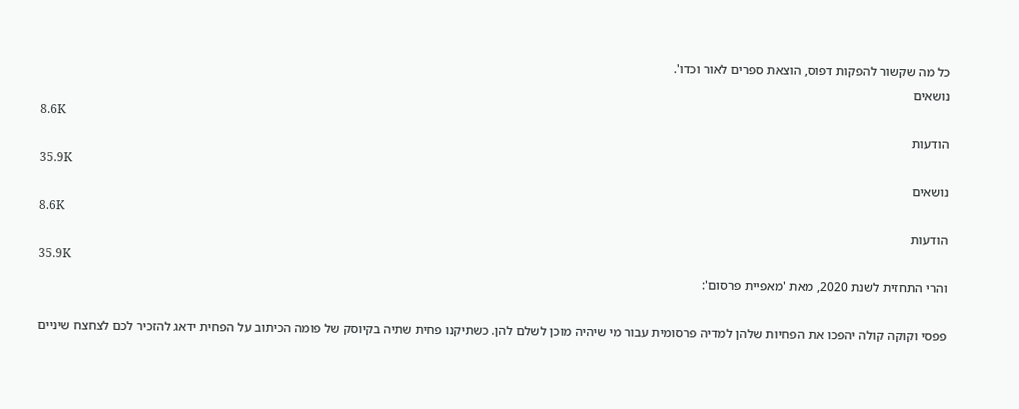כל מה שקשור להפקות דפוס, הוצאת ספרים לאור וכדו'.
נושאים
8.6K
הודעות
35.9K
נושאים
8.6K
הודעות
35.9K
והרי התחזית לשנת 2020, מאת 'מאפיית פרסום':

פפסי וקוקה קולה יהפכו את הפחיות שלהן למדיה פרסומית עבור מי שיהיה מוכן לשלם להן. כשתיקנו פחית שתיה בקיוסק של פומה הכיתוב על הפחית ידאג להזכיר לכם לצחצח שיניים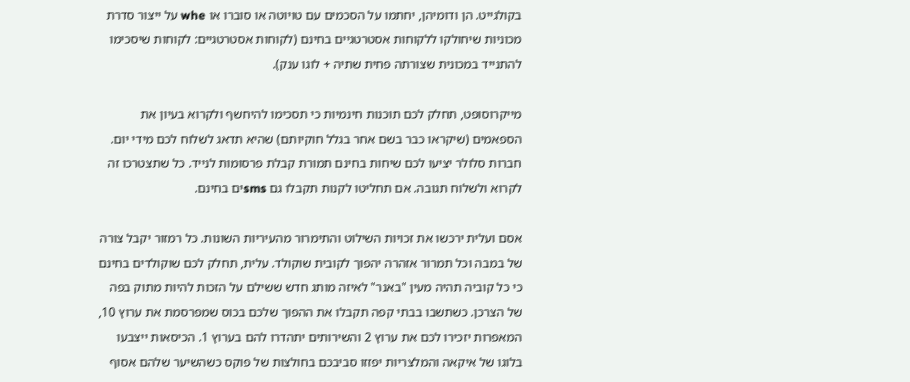בקולגייט. הן ודומיהן, יחתמו על הסכמים עם טויוטה או סוברו או whe על ייצור סדרת מכוניות שיחולקו ללקוחות אסטרטגיים בחינם (לקוחות אסטרטגיים: לקוחות שיסכימו להתנייד במכונית שצורתה פחית שתיה + לוגו ענק).

מייקרוסופט, תחלק לכם תוכנות חינמיות כי תסכימו להיחשף ולקרוא בעיון את הספאמים (שיקראו כבר בשם אחר בגלל חוקיותם) שהיא תדאג לשלוח לכם מידי יום. חברות סלולר יציעו לכם שיחות בחינם תמורת קבלת פרסומות לנייד. כל שתצטרכו זה לקרוא ולשלוח תגובה. אם תחליטו לקנות תקבלו גם smsים בחינם.

אסם ועלית ירכשו את זכויות השילוט והתימרור מהעיריות השונות. כל רמזור יקבל צורה של במבה וכל תמרור אזהרה יהפוך לקובית שוקולד. עלית, תחלק לכם שוקולדים בחינם כי כל קוביה תהיה מעין "באנר" לאיזה מותג חדש ששילם על הזכות להיות מתוק בפה של הצרכן. כשתשבו בבתי קפה תקבלו את ההפוך שלכם בכוס שמפרסמת את ערוץ 10, המאפרות יזכירו לכם את ערוץ 2 והשירותים יתהדרו להם בערוץ 1. הכיסאות ייצבעו בלוגו של איקאה והמלצריות יפזזו סביבכם בחולצות של פוקס כשהשיער שלהם אסוף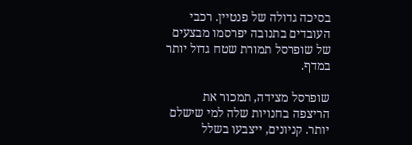בסיכה גדולה של פנטיין. רכבי העובדים בתנובה יפרסמו מבצעים של שופרסל תמורת שטח גדול יותר במדף.

שופרסל מצידה, תמכור את הריצפה בחנויות שלה למי שישלם יותר. קניונים, ייצבעו בשלל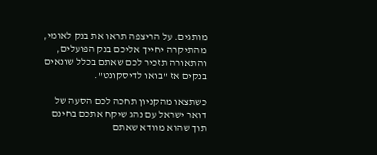מותגים. על הריצפה תראו את בנק לאומי, מהתיקרה יחייך אליכם בנק הפועלים, והתאורה תזכיר לכם שאתם בכלל שונאים בנקים אז "בואו לדיסקונט".

כשתצאו מהקניון תחכה לכם הסעה של דואר ישראל עם נהג שיקח אתכם בחינם תוך שהוא מוודא שאתם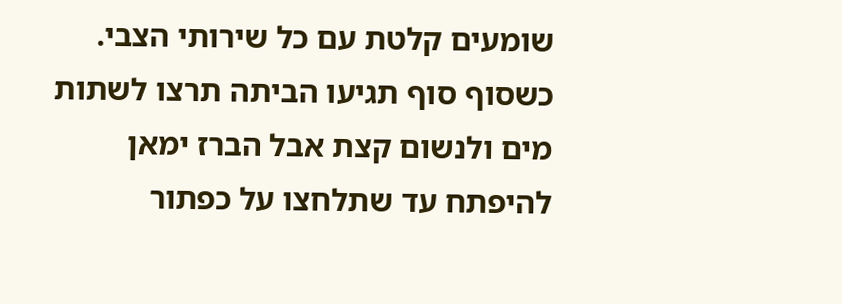שומעים קלטת עם כל שירותי הצבי. כשסוף סוף תגיעו הביתה תרצו לשתות מים ולנשום קצת אבל הברז ימאן להיפתח עד שתלחצו על כפתור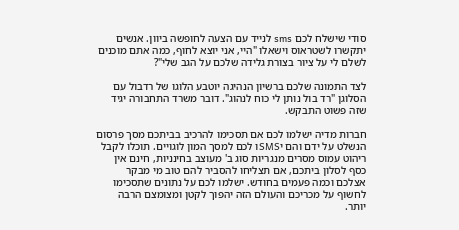סודי שישלח לכם sms לנייד עם הצעה לחופשה ביוון. אנשים יתקשרו לשטראוס וישאלו "היי, אני יוצא לחוף, כמה אתם מוכנים לשלם לי על ציור בצורת גלידה שלכם על הגב שלי"?

לצד התמונה שלכם ברשיון הנהיגה יוטבע הלוגו של רדבול עם הסלוגן "רד בול נותן לי כוח לנהוג". דובר משרד התחבורה יגיד שזה פשוט התבקש.

חברות מדיה ישלמו לכם אם תסכימו להרכיב בביתכם מסך פרסום הנשלט על ידם והם יSMSו לכם למסך המון לוגויים. תוכלו לקבל ריהוט עמוס מסרים מנגריות סוג ב' מעוצב בחינניות, חינם אין כסף לסלון ביתכם, אם תצליחו להסביר להם טוב מי מבקר אצלכם וכמה פעמים בחודש. ישלמו לכם על נתונים שתסכימו לחשוף על מכריכם והעולם הזה יהפוך לקטן ומצומצם הרבה יותר.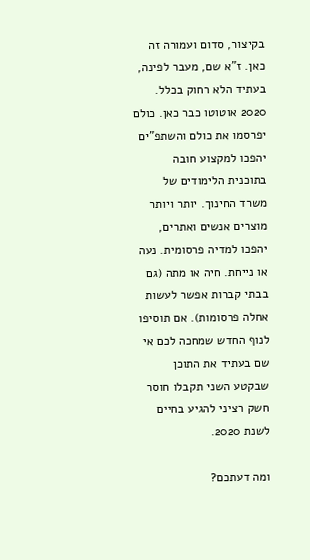בקיצור, סדום ועמורה זה כאן. ז"א שם, מעבר לפינה, בעתיד הלא רחוק בכלל. 2020 אוטוטו כבר כאן. כולם יפרסמו את כולם והשתפ"ים יהפכו למקצוע חובה בתוכנית הלימודים של משרד החינוך. יותר ויותר מוצרים אנשים ואתרים, יהפכו למדיה פרסומית. נעה או נייחת. חיה או מתה (גם בבתי קברות אפשר לעשות אחלה פרסומות). אם תוסיפו לנוף החדש שמחכה לכם אי שם בעתיד את התוכן שבקטע השני תקבלו חוסר חשק רציני להגיע בחיים לשנת 2020.

ומה דעתכם?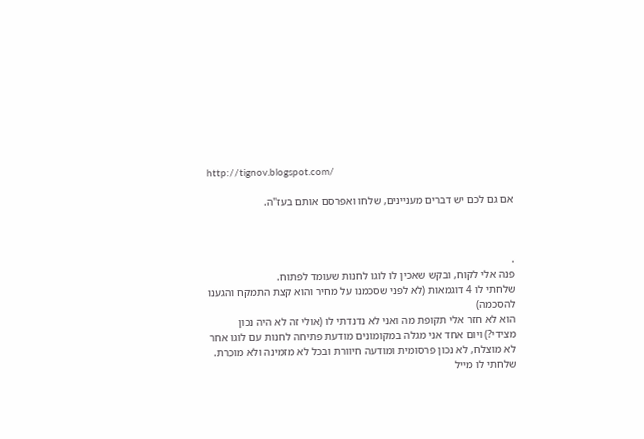http://tignov.blogspot.com/

אם גם לכם יש דברים מעניינים, שלחו ואפרסם אותם בעז"ה.



.
פנה אלי לקוח, ובקש שאכין לו לוגו לחנות שעומד לפתוח.
שלחתי לו 4 דוגמאות (לא לפני שסכמנו על מחיר והוא קצת התמקח והגענו להסכמה)
הוא לא חזר אלי תקופת מה ואני לא נדנדתי לו (אולי זה לא היה נכון מצידי?) ויום אחד אני מגלה במקומונים מודעת פתיחה לחנות עם לוגו אחר לא מוצלח, לא נכון פרסומית ומודעה חיוורת ובכל לא מזמינה ולא מוכֵרת.
שלחתי לו מייל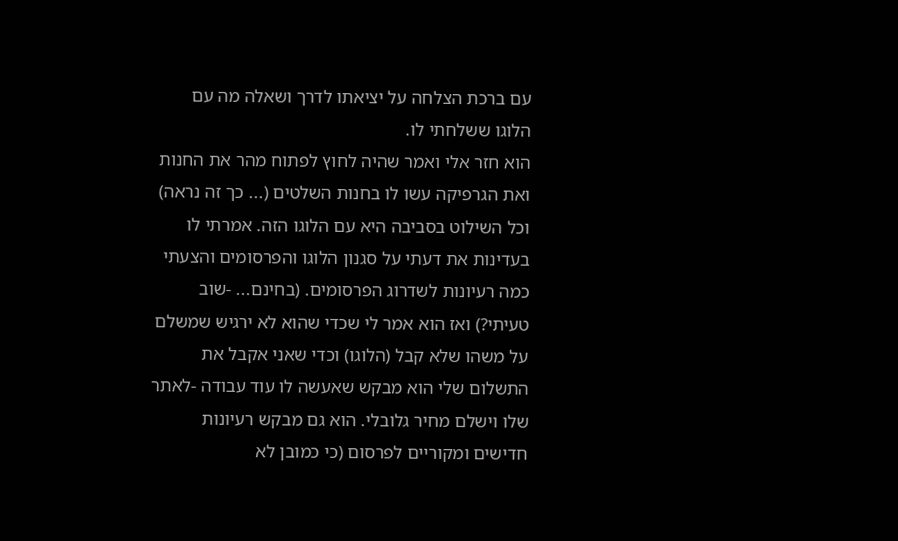עם ברכת הצלחה על יציאתו לדרך ושאלה מה עם הלוגו ששלחתי לו.
הוא חזר אלי ואמר שהיה לחוץ לפתוח מהר את החנות ואת הגרפיקה עשו לו בחנות השלטים (... כך זה נראה) וכל השילוט בסביבה היא עם הלוגו הזה. אמרתי לו בעדינות את דעתי על סגנון הלוגו והפרסומים והצעתי כמה רעיונות לשדרוג הפרסומים. (בחינם... -שוב טעיתי?) ואז הוא אמר לי שכדי שהוא לא ירגיש שמשלם על משהו שלא קבל (הלוגו) וכדי שאני אקבל את התשלום שלי הוא מבקש שאעשה לו עוד עבודה -לאתר שלו וישלם מחיר גלובלי. הוא גם מבקש רעיונות חדישים ומקוריים לפרסום (כי כמובן לא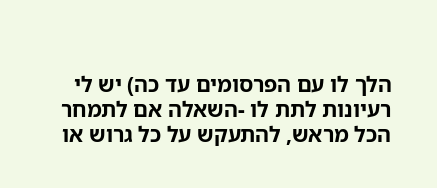הלך לו עם הפרסומים עד כה) יש לי רעיונות לתת לו -השאלה אם לתמחר הכל מראש, להתעקש על כל גרוש או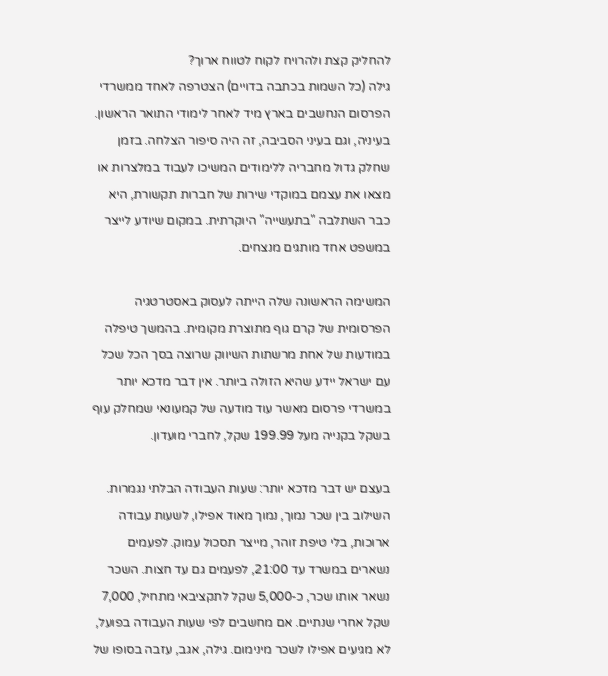להחליק קצת ולהרויח לקוח לטווח ארוך?
גילה (כל השמות בכתבה בדויים) הצטרפה לאחד ממשרדי הפרסום הנחשבים בארץ מיד לאחר לימודי התואר הראשון. בעיניה, וגם בעיני הסביבה, זה היה סיפור הצלחה. בזמן שחלק גדול מחבריה ללימודים המשיכו לעבוד במלצרות או מצאו את עצמם במוקדי שירות של חברות תקשורת, היא כבר השתלבה "בתעשייה" היוקרתית. במקום שיודע לייצר במשפט אחד מותגים מנצחים.

המשימה הראשונה שלה הייתה לעסוק באסטרטגיה הפרסומית של קרם גוף מתוצרת מקומית. בהמשך טיפלה במודעות של אחת מרשתות השיווק שרוצה בסך הכל שכל עם ישראל יידע שהיא הזולה ביותר. אין דבר מדכא יותר במשרדי פרסום מאשר עוד מודעה של קמעונאי שמחלק עוף בשקל בקנייה מעל 199.99 שקל, לחברי מועדון.

בעצם יש דבר מדכא יותר: שעות העבודה הבלתי נגמרות. השילוב בין שכר נמוך, נמוך מאוד אפילו, לשעות עבודה ארוכות, בלי טיפת זוהר, מייצר תסכול עמוק. לפעמים נשארים במשרד עד 21:00, לפעמים גם עד חצות. השכר נשאר אותו שכר, כ-5,000 שקל לתקציבאי מתחיל, 7,000 שקל אחרי שנתיים. אם מחשבים לפי שעות העבודה בפועל, לא מגיעים אפילו לשכר מינימום. גילה, אגב, עזבה בסופו של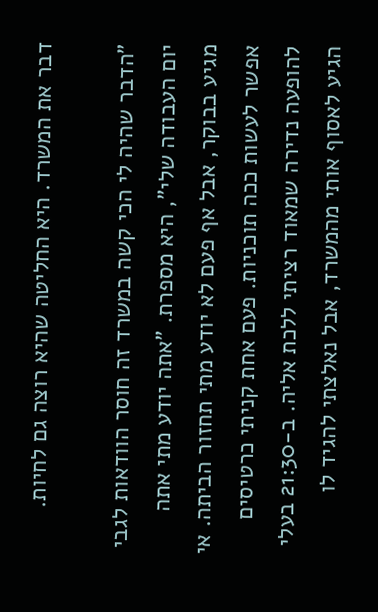דבר את המשרד. היא החליטה שהיא רוצה גם לחיות.

"הדבר שהיה לי הכי קשה במשרד זה חוסר הוודאות לגבי יום העבודה שלי", היא מספרת. "אתה יודע מתי אתה מגיע בבוקר, אבל אף פעם לא יודע מתי תחזור הביתה. אי אפשר לעשות ככה תוכניות. פעם אחת קניתי כרטיסים להופעה נדירה שמאוד רציתי ללכת אליה. ב-21:30 בעלי הגיע לאסוף אותי מהמשרד, אבל נאלצתי להגיד לו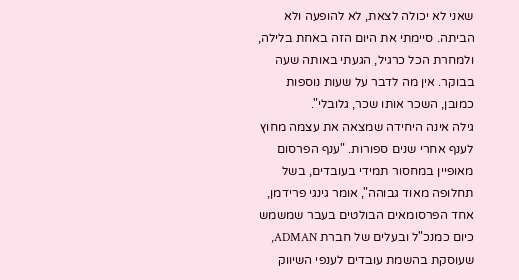שאני לא יכולה לצאת, לא להופעה ולא הביתה. סיימתי את היום הזה באחת בלילה, ולמחרת הכל כרגיל, הגעתי באותה שעה בבוקר. אין מה לדבר על שעות נוספות כמובן, השכר אותו שכר, גלובלי".
גילה אינה היחידה שמצאה את עצמה מחוץ לענף אחרי שנים ספורות. "ענף הפרסום מאופיין במחסור תמידי בעובדים, בשל תחלופה מאוד גבוהה", אומר גינגי פרידמן, אחד הפרסומאים הבולטים בעבר שמשמש כיום כמנכ"ל ובעלים של חברת ADMAN, שעוסקת בהשמת עובדים לענפי השיווק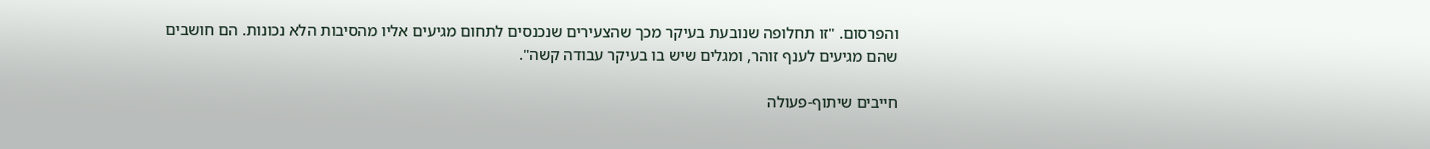והפרסום. "זו תחלופה שנובעת בעיקר מכך שהצעירים שנכנסים לתחום מגיעים אליו מהסיבות הלא נכונות. הם חושבים שהם מגיעים לענף זוהר, ומגלים שיש בו בעיקר עבודה קשה".

חייבים שיתוף-פעולה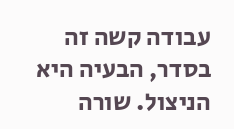עבודה קשה זה בסדר, הבעיה היא הניצול. שורה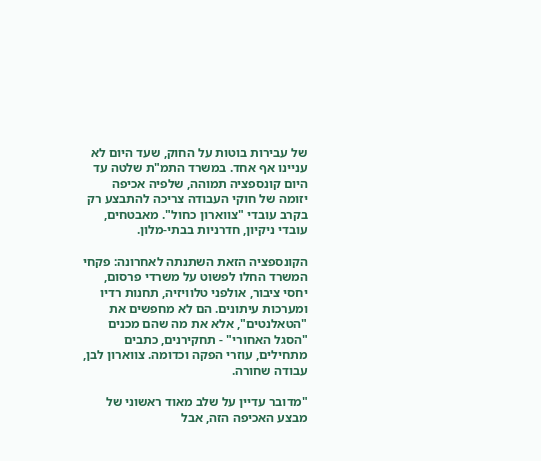של עבירות בוטות על החוק, שעד היום לא עניינו אף אחד. במשרד התמ"ת שלטה עד היום קונספציה תמוהה, שלפיה אכיפה יזומה של חוקי העבודה צריכה להתבצע רק בקרב עובדי "צווארון כחול". מאבטחים, עובדי ניקיון, חדרניות בבתי-מלון.

הקונספציה הזאת השתנתה לאחרונה: פקחי המשרד החלו לפשוט על משרדי פרסום, יחסי ציבור, אולפני טלוויזיה, תחנות רדיו ומערכות עיתונים. הם לא מחפשים את "הטאלנטים", אלא את מה שהם מכנים "הסגל האחורי" - תחקירנים, כתבים מתחילים, עוזרי הפקה וכדומה. צווארון לבן, עבודה שחורה.

"מדובר עדיין על שלב מאוד ראשוני של מבצע האכיפה הזה, אבל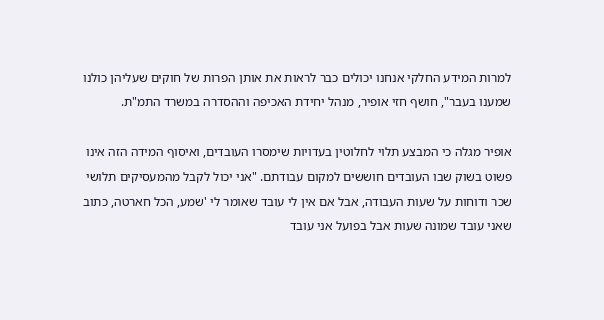למרות המידע החלקי אנחנו יכולים כבר לראות את אותן הפרות של חוקים שעליהן כולנו שמענו בעבר", חושף חזי אופיר, מנהל יחידת האכיפה וההסדרה במשרד התמ"ת.

אופיר מגלה כי המבצע תלוי לחלוטין בעדויות שימסרו העובדים, ואיסוף המידה הזה אינו פשוט בשוק שבו העובדים חוששים למקום עבודתם. "אני יכול לקבל מהמעסיקים תלושי שכר ודוחות על שעות העבודה, אבל אם אין לי עובד שאומר לי 'שמע, הכל חארטה, כתוב שאני עובד שמונה שעות אבל בפועל אני עובד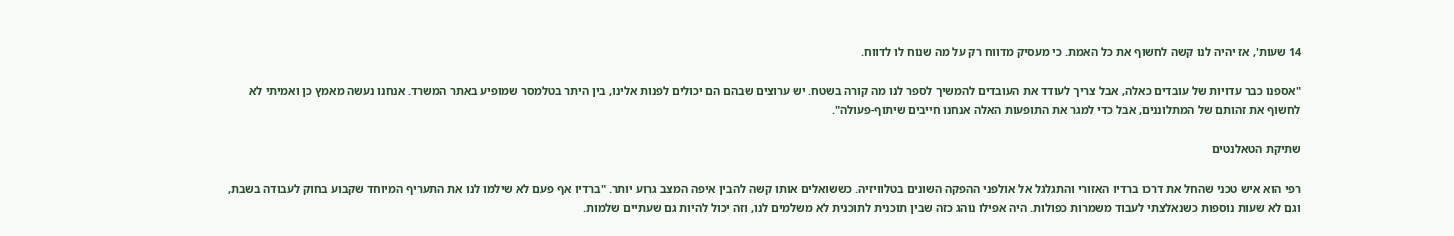14 שעות', אז יהיה לנו קשה לחשוף את כל האמת. כי מעסיק מדווח רק על מה שנוח לו לדווח.

"אספנו כבר עדויות של עובדים כאלה, אבל צריך לעודד את העובדים להמשיך לספר לנו מה קורה בשטח. יש ערוצים שבהם הם יכולים לפנות אלינו, בין היתר בטלמסר שמופיע באתר המשרד. אנחנו נעשה מאמץ כן ואמיתי לא לחשוף את זהותם של המתלוננים, אבל כדי למגר את התופעות האלה אנחנו חייבים שיתוף-פעולה".

שתיקת הטאלנטים

רפי הוא איש טכני שהחל את דרכו ברדיו האזורי והתגלגל אל אולפני ההפקה השונים בטלוויזיה. כששואלים אותו קשה להבין איפה המצב גרוע יותר. "ברדיו אף פעם לא שילמו לנו את התעריף המיוחד שקבוע בחוק לעבודה בשבת, וגם לא שעות נוספות כשנאלצתי לעבוד משמרות כפולות. היה אפילו נוהג כזה שבין תוכנית לתוכנית לא משלמים לנו, וזה יכול להיות גם שעתיים שלמות.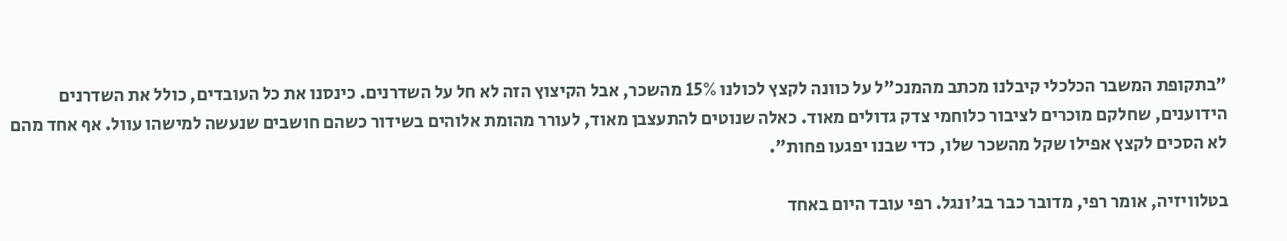"בתקופת המשבר הכלכלי קיבלנו מכתב מהמנכ"ל על כוונה לקצץ לכולנו 15% מהשכר, אבל הקיצוץ הזה לא חל על השדרנים. כינסנו את כל העובדים, כולל את השדרנים הידוענים, שחלקם מוכרים לציבור כלוחמי צדק גדולים מאוד. כאלה שנוטים להתעצבן מאוד, לעורר מהומת אלוהים בשידור כשהם חושבים שנעשה למישהו עוול. אף אחד מהם לא הסכים לקצץ אפילו שקל מהשכר שלו, כדי שבנו יפגעו פחות".

בטלוויזיה, אומר רפי, מדובר כבר בג'ונגל. רפי עובד היום באחד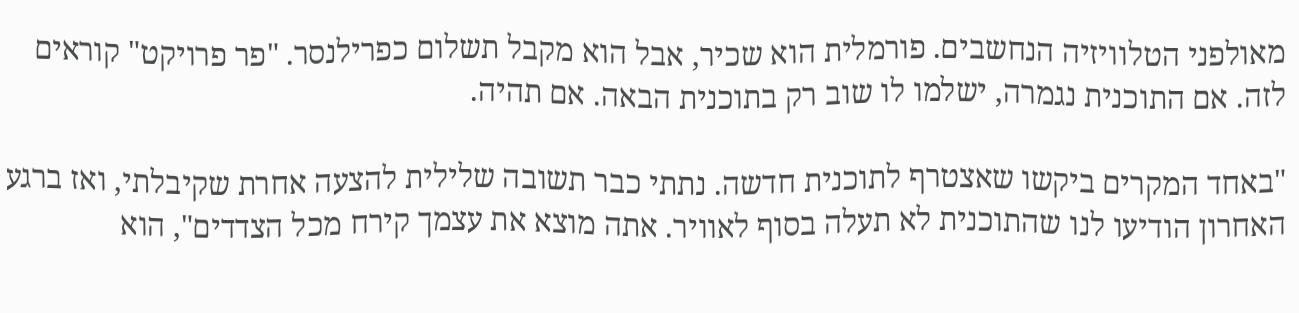מאולפני הטלוויזיה הנחשבים. פורמלית הוא שכיר, אבל הוא מקבל תשלום כפרילנסר. "פר פרויקט" קוראים לזה. אם התוכנית נגמרה, ישלמו לו שוב רק בתוכנית הבאה. אם תהיה.

"באחד המקרים ביקשו שאצטרף לתוכנית חדשה. נתתי כבר תשובה שלילית להצעה אחרת שקיבלתי, ואז ברגע האחרון הודיעו לנו שהתוכנית לא תעלה בסוף לאוויר. אתה מוצא את עצמך קירח מכל הצדדים", הוא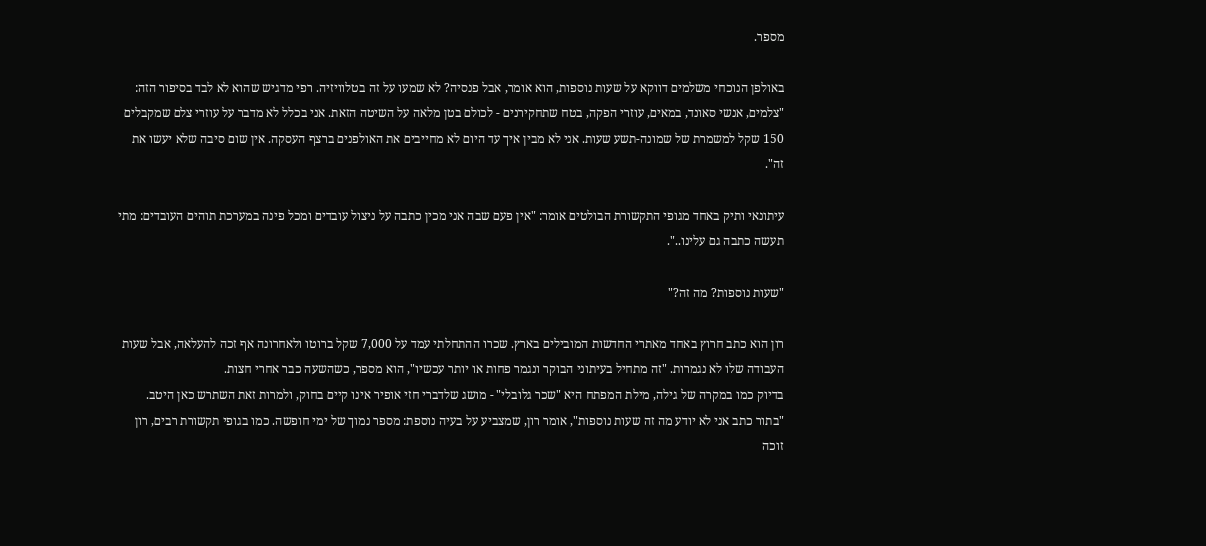מספר.

באולפן הנוכחי משלמים דווקא על שעות נוספות, הוא אומר, אבל פנסיה? לא שמעו על זה בטלוויזיה. רפי מדגיש שהוא לא לבד בסיפור הזה: "צלמים, אנשי סאונד, במאים, עוזרי הפקה, בטח שתחקירנים - לכולם בטן מלאה על השיטה הזאת. אני בכלל לא מדבר על עוזרי צלם שמקבלים 150 שקל למשמרת של שמונה-תשע שעות. אני לא מבין איך עד היום לא מחייבים את האולפנים ברצף העסקה. אין שום סיבה שלא יעשו את זה".

עיתונאי ותיק באחד מגופי התקשורת הבולטים אומר: "אין פעם שבה אני מכין כתבה על ניצול עובדים ומכל פינה במערכת תוהים העובדים: מתי תעשה כתבה גם עלינו..".

"שעות נוספות? מה זה?"

רון הוא כתב חרוץ באחד מאתרי החדשות המובילים בארץ. שכרו ההתחלתי עמד על 7,000 שקל ברוטו ולאחרונה אף זכה להעלאה, אבל שעות העבודה שלו לא נגמרות. "זה מתחיל בעיתוני הבוקר ונגמר פחות או יותר עכשיו", הוא מספר, כשהשעה כבר אחרי חצות.
בדיוק כמו במקרה של גילה, מילת המפתח היא "שכר גלובלי" - מושג שלדברי חזי אופיר אינו קיים בחוק, ולמרות זאת השתרש כאן היטב. "בתור כתב אני לא יודע מה זה שעות נוספות", אומר רון, שמצביע על בעיה נוספת: מספר נמוך של ימי חופשה. כמו בגופי תקשורת רבים, רון זוכה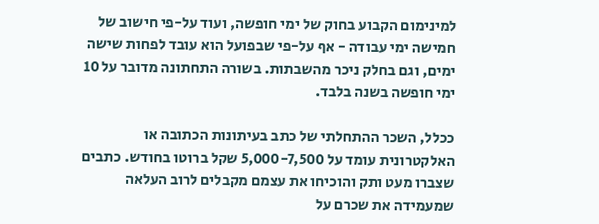למינימום הקבוע בחוק של ימי חופשה, ועוד על-פי חישוב של חמישה ימי עבודה - אף על-פי שבפועל הוא עובד לפחות שישה ימים, וגם בחלק ניכר מהשבתות. בשורה התחתונה מדובר על 10 ימי חופשה בשנה בלבד.

ככלל, השכר ההתחלתי של כתב בעיתונות הכתובה או האלקטרונית עומד על 5,000-7,500 שקל ברוטו בחודש. כתבים שצברו מעט ותק והוכיחו את עצמם מקבלים לרוב העלאה שמעמידה את שכרם על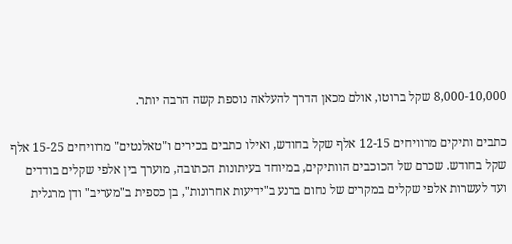8,000-10,000 שקל ברוטו, אולם מכאן הדרך להעלאה נוספת קשה הרבה יותר.

כתבים ותיקים מרוויחים 12-15 אלף שקל בחודש, ואילו כתבים בכירים ו"טאלנטים" מרוויחים 15-25 אלף שקל בחודש. שכרם של הכוכבים הוותיקים, במיוחד בעיתונות הכתובה, מוערך בין אלפי שקלים בודדים ועד לעשרות אלפי שקלים במקרים של נחום ברנע ב"ידיעות אחרונות", בן כספית ב"מעריב" ודן מרגלית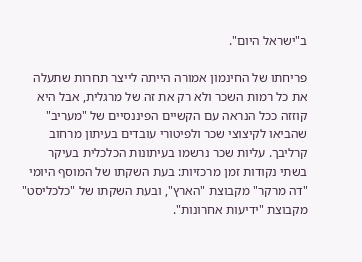ב"ישראל היום".

פריחתו של החינמון אמורה הייתה לייצר תחרות שתעלה את כל רמות השכר ולא רק את זה של מרגלית, אבל היא קוזזה ככל הנראה עם הקשיים הפיננסיים של "מעריב" שהביאו לקיצוצי שכר ולפיטורי עובדים בעיתון מרחוב קרליבך. עליות שכר נרשמו בעיתונות הכלכלית בעיקר בשתי נקודות זמן מרכזיות: בעת השקתו של המוסף היומי "דה מרקר" מקבוצת "הארץ", ובעת השקתו של "כלכליסט" מקבוצת "ידיעות אחרונות".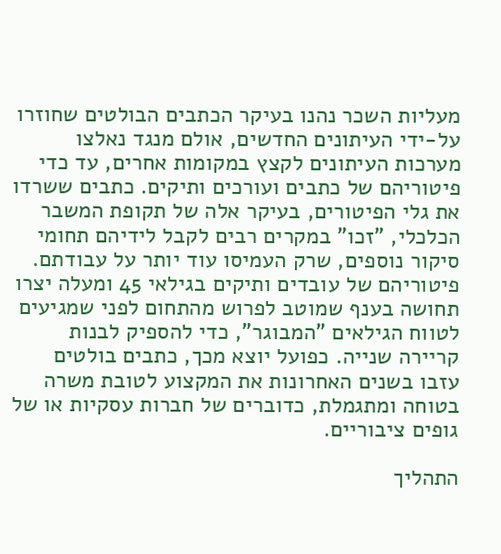מעליות השכר נהנו בעיקר הכתבים הבולטים שחוזרו על-ידי העיתונים החדשים, אולם מנגד נאלצו מערכות העיתונים לקצץ במקומות אחרים, עד כדי פיטוריהם של כתבים ועורכים ותיקים. כתבים ששרדו את גלי הפיטורים, בעיקר אלה של תקופת המשבר הכלכלי, "זכו" במקרים רבים לקבל לידיהם תחומי סיקור נוספים, שרק העמיסו עוד יותר על עבודתם.
פיטוריהם של עובדים ותיקים בגילאי 45 ומעלה יצרו תחושה בענף שמוטב לפרוש מהתחום לפני שמגיעים לטווח הגילאים "המבוגר", כדי להספיק לבנות קריירה שנייה. כפועל יוצא מכך, כתבים בולטים עזבו בשנים האחרונות את המקצוע לטובת משרה בטוחה ומתגמלת, כדוברים של חברות עסקיות או של גופים ציבוריים.

התהליך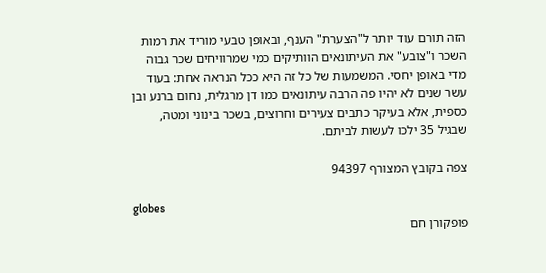הזה תורם עוד יותר ל"הצערת" הענף, ובאופן טבעי מוריד את רמות השכר ו"צובע" את העיתונאים הוותיקים כמי שמרוויחים שכר גבוה מדי באופן יחסי. המשמעות של כל זה היא ככל הנראה אחת: בעוד עשר שנים לא יהיו פה הרבה עיתונאים כמו דן מרגלית, נחום ברנע ובן כספית, אלא בעיקר כתבים צעירים וחרוצים, בשכר בינוני ומטה, שבגיל 35 ילכו לעשות לביתם.

צפה בקובץ המצורף 94397

globes
פופקורן חם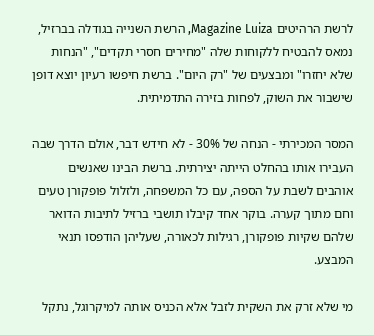לרשת הרהיטים Magazine Luiza, הרשת השנייה בגודלה בברזיל, נמאס להבטיח ללקוחות שלה "מחירים חסרי תקדים", "הנחות שלא יחזרו" ומבצעים של "רק היום". ברשת חיפשו רעיון יוצא דופן שישבור את השוק, לפחות בזירה התדמיתית.

המסר המכירתי - הנחה של 30% - לא חידש דבר, אולם הדרך שבה העבירו אותו בהחלט הייתה יצירתית. ברשת הבינו שאנשים אוהבים לשבת על הספה, עם כל המשפחה, ולזלול פופקורן טעים וחם מתוך קערה. בוקר אחד קיבלו תושבי ברזיל לתיבות הדואר שלהם שקיות פופקורן, רגילות לכאורה, שעליהן הודפסו תנאי המבצע.

מי שלא זרק את השקית לזבל אלא הכניס אותה למיקרוגל, נתקל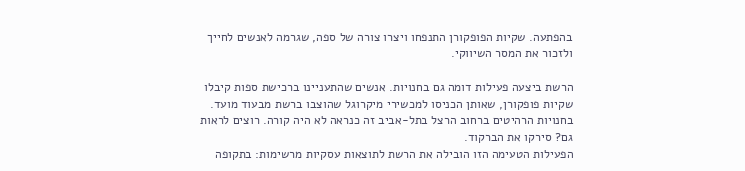בהפתעה. שקיות הפופקורן התנפחו ויצרו צורה של ספה, שגרמה לאנשים לחייך ולזכור את המסר השיווקי.

הרשת ביצעה פעילות דומה גם בחנויות. אנשים שהתעניינו ברכישת ספות קיבלו שקיות פופקורן, שאותן הכניסו למכשירי מיקרוגל שהוצבו ברשת מבעוד מועד. בחנויות הרהיטים ברחוב הרצל בתל-אביב זה כנראה לא היה קורה. רוצים לראות גם? סירקו את הברקוד.
הפעילות הטעימה הזו הובילה את הרשת לתוצאות עסקיות מרשימות: בתקופה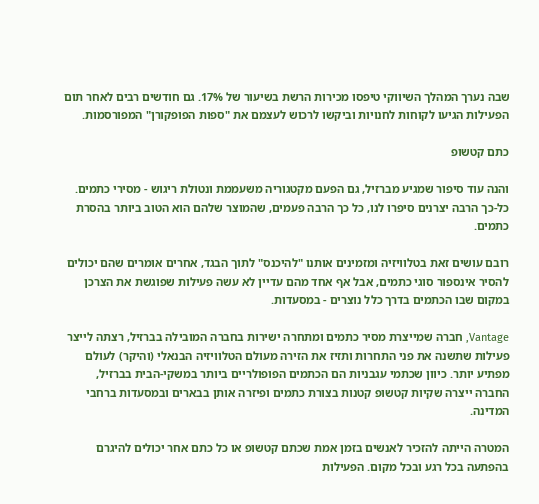שבה נערך המהלך השיווקי טיפסו מכירות הרשת בשיעור של 17%. גם חודשים רבים לאחר תום הפעילות הגיעו לקוחות לחנויות וביקשו לרכוש לעצמם את "ספות הפופקורן" המפורסמות.

כתם קטשופ

והנה עוד סיפור שמגיע מברזיל, גם הפעם מקטגוריה משעממת ונטולת ריגוש - מסירי כתמים. כל-כך הרבה יצרנים סיפרו לנו, כל כך הרבה פעמים, שהמוצר שלהם הוא הטוב ביותר בהסרת כתמים.

רובם עושים זאת בטלוויזיה ומזמינים אותנו "להיכנס" לתוך הבגד, אחרים אומרים שהם יכולים להסיר אינספור סוגי כתמים, אבל אף אחד מהם עדיין לא עשה פעילות שפוגשת את הצרכן במקום שבו הכתמים בדרך כלל נוצרים - במסעדות.

Vantage, חברה שמייצרת מסיר כתמים ומתחרה ישירות בחברה המובילה בברזיל, רצתה לייצר פעילות שתשנה את פני התחרות ותזיז את הזירה מעולם הטלוויזיה הבנאלי (והיקר) לעולם מפתיע יותר. כיוון שכתמי עגבניות הם הכתמים הפופולריים ביותר במשקי-הבית בברזיל, החברה ייצרה שקיות קטשופ קטנות בצורת כתמים ופיזרה אותן בבארים ובמסעדות ברחבי המדינה.

המטרה הייתה להזכיר לאנשים בזמן אמת שכתם קטשופ או כל כתם אחר יכולים להיגרם בהפתעה בכל רגע ובכל מקום. הפעילות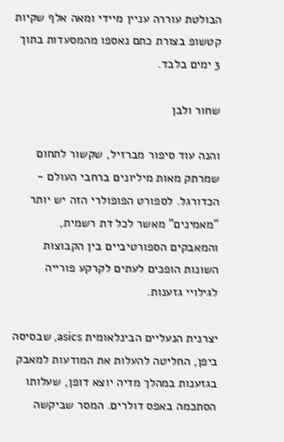הבולטת עוררה עניין מיידי ומאה אלף שקיות קטשופ בצורת כתם נאספו מהמסעדות בתוך 3 ימים בלבד.

שחור ולבן

והנה עוד סיפור מברזיל, שקשור לתחום שמרתק מאות מיליונים ברחבי העולם - הכדורגל. לספורט הפופולרי הזה יש יותר "מאמינים" מאשר לכל דת רשמית, והמאבקים הספורטיביים בין הקבוצות השונות הופכים לעתים לקרקע פורייה לגילויי גזענות.

יצרנית הנעליים הבינלאומית asics, שבסיסה ביפן, החליטה להעלות את המודעות למאבק בגזענות במהלך מדיה יוצא דופן, שעלותו הסתכמה באפס דולרים. המסר שביקשה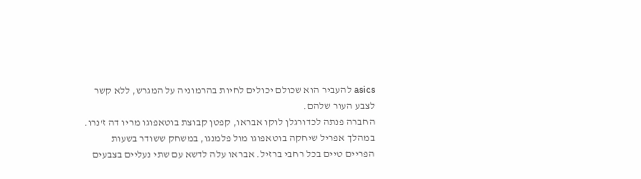asics להעביר הוא שכולם יכולים לחיות בהרמוניה על המגרש, ללא קשר לצבע העור שלהם.
החברה פנתה לכדורגלן לוקו אבראו, קפטן קבוצת בוטאפוגו מריו דה ז'נרו. במהלך אפריל שיחקה בוטאפוגו מול פלמנגו, במשחק ששודר בשעות הפריים טיים בכל רחבי ברזיל. אבראו עלה לדשא עם שתי נעליים בצבעים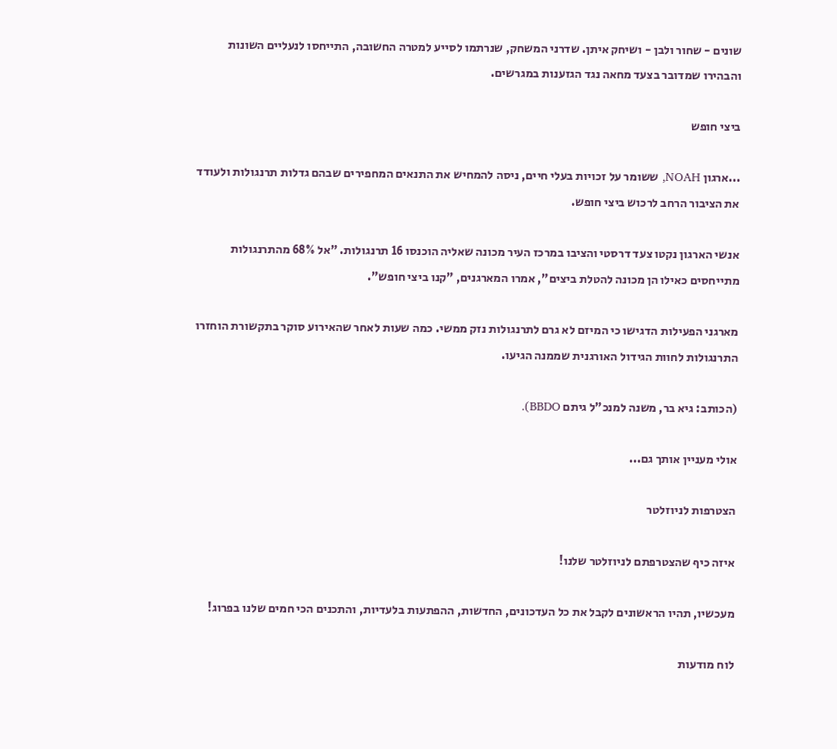שונים - שחור ולבן - ושיחק איתן. שדרני המשחק, שנרתמו לסייע למטרה החשובה, התייחסו לנעליים השונות והבהירו שמדובר בצעד מחאה נגד הגזענות במגרשים.

ביצי חופש

...ארגון NOAH, ששומר על זכויות בעלי חיים, ניסה להמחיש את התנאים המחפירים שבהם גדלות תרנגולות ולעודד את הציבור הרחב לרכוש ביצי חופש.

אנשי הארגון נקטו צעד דרסטי והציבו במרכז העיר מכונה שאליה הוכנסו 16 תרנגולות. "אל 68% מהתרנגולות מתייחסים כאילו הן מכונה להטלת ביצים", אמרו המארגנים, "קנו ביצי חופש".

מארגני הפעילות הדגישו כי המיזם לא גרם לתרנגולות נזק ממשי. כמה שעות לאחר שהאירוע סוקר בתקשורת הוחזרו התרנגולות לחוות הגידול האורגנית שממנה הגיעו.

(הכותב: גיא בר, משנה למנכ"ל גיתם BBDO).

אולי מעניין אותך גם...

הצטרפות לניוזלטר

איזה כיף שהצטרפתם לניוזלטר שלנו!

מעכשיו, תהיו הראשונים לקבל את כל העדכונים, החדשות, ההפתעות בלעדיות, והתכנים הכי חמים שלנו בפרוג!

לוח מודעות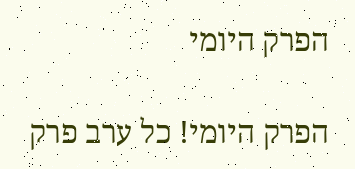הפרק היומי

הפרק היומי! כל ערב פרק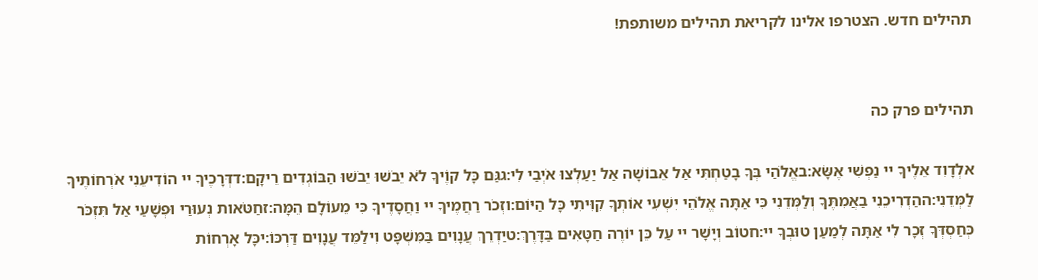תהילים חדש. הצטרפו אלינו לקריאת תהילים משותפת!


תהילים פרק כה

אלְדָוִד אֵלֶיךָ יי נַפְשִׁי אֶשָּׂא:באֱלֹהַי בְּךָ בָטַחְתִּי אַל אֵבוֹשָׁה אַל יַעַלְצוּ אֹיְבַי לִי:גגַּם כָּל קוֶֹיךָ לֹא יֵבֹשׁוּ יֵבֹשׁוּ הַבּוֹגְדִים רֵיקָם:דדְּרָכֶיךָ יי הוֹדִיעֵנִי אֹרְחוֹתֶיךָ לַמְּדֵנִי:ההַדְרִיכֵנִי בַאֲמִתֶּךָ וְלַמְּדֵנִי כִּי אַתָּה אֱלֹהֵי יִשְׁעִי אוֹתְךָ קִוִּיתִי כָּל הַיּוֹם:וזְכֹר רַחֲמֶיךָ יי וַחֲסָדֶיךָ כִּי מֵעוֹלָם הֵמָּה:זחַטֹּאות נְעוּרַי וּפְשָׁעַי אַל תִּזְכֹּר כְּחַסְדְּךָ זְכָר לִי אַתָּה לְמַעַן טוּבְךָ יי:חטוֹב וְיָשָׁר יי עַל כֵּן יוֹרֶה חַטָּאִים בַּדָּרֶךְ:טיַדְרֵךְ עֲנָוִים בַּמִּשְׁפָּט וִילַמֵּד עֲנָוִים דַּרְכּוֹ:יכָּל אָרְחוֹת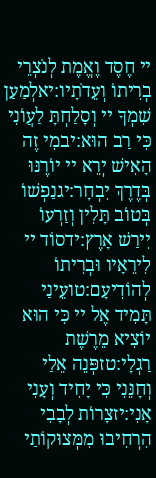יי חֶסֶד וֶאֱמֶת לְנֹצְרֵי בְרִיתוֹ וְעֵדֹתָיו:יאלְמַעַן שִׁמְךָ יי וְסָלַחְתָּ לַעֲוֹנִי כִּי רַב הוּא:יבמִי זֶה הָאִישׁ יְרֵא יי יוֹרֶנּוּ בְּדֶרֶךְ יִבְחָר:יגנַפְשׁוֹ בְּטוֹב תָּלִין וְזַרְעוֹ יִירַשׁ אָרֶץ:ידסוֹד יי לִירֵאָיו וּבְרִיתוֹ לְהוֹדִיעָם:טועֵינַי תָּמִיד אֶל יי כִּי הוּא יוֹצִיא מֵרֶשֶׁת רַגְלָי:טזפְּנֵה אֵלַי וְחָנֵּנִי כִּי יָחִיד וְעָנִי אָנִי:יזצָרוֹת לְבָבִי הִרְחִיבוּ מִמְּצוּקוֹתַי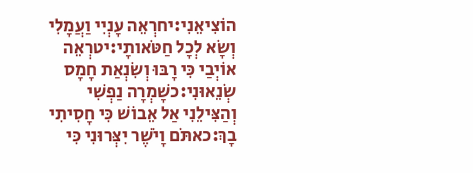הוֹצִיאֵנִי:יחרְאֵה עָנְיִי וַעֲמָלִי וְשָׂא לְכָל חַטֹּאותָי:יטרְאֵה אוֹיְבַי כִּי רָבּוּ וְשִׂנְאַת חָמָס שְׂנֵאוּנִי:כשָׁמְרָה נַפְשִׁי וְהַצִּילֵנִי אַל אֵבוֹשׁ כִּי חָסִיתִי בָךְ:כאתֹּם וָיֹשֶׁר יִצְּרוּנִי כִּי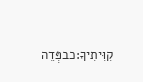קִוִּיתִיךָ:כבפְּדֵה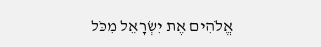אֱלֹהִים אֶת יִשְׂרָאֵל מִכֹּל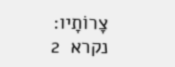צָרוֹתָיו:
נקרא  2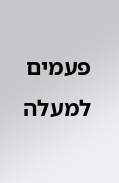פעמים
למעלה